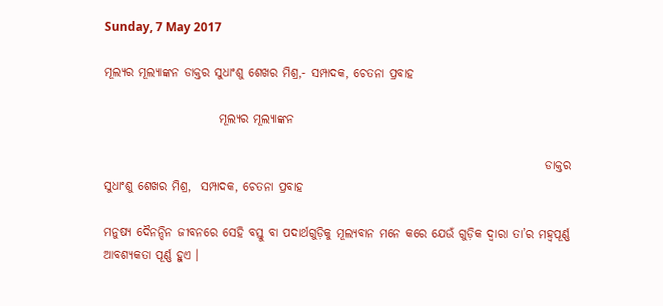Sunday, 7 May 2017

ମୂଲ୍ୟର ମୂଲ୍ୟାଙ୍କନ ଡାକ୍ତର ସୁଧାଂଶୁ ଶେଖର ମିଶ୍ର,- ସମ୍ପାଦକ, ଚେତନା ପ୍ରବାହ

                        ମୂଲ୍ୟର ମୂଲ୍ୟାଙ୍କନ

                                                                                            ଡାକ୍ତର ସୁଧାଂଶୁ ଶେଖର ମିଶ୍ର,  ସମ୍ପାଦକ, ଚେତନା ପ୍ରବାହ

ମନୁଷ୍ୟ ଦୈନନ୍ଦିନ ଜୀବନରେ ସେହି ବସ୍ତୁ ବା ପଦାର୍ଥଗୁଡ଼ିକୁ ମୂଲ୍ୟବାନ ମନେ କରେ ଯେଉଁ ଗୁଡ଼ିକ ଦ୍ୱାରା ତା’ର ମହ୍ୱପୂର୍ଣ୍ଣ ଆବଶ୍ୟକତା ପୂର୍ଣ୍ଣ ହୁଏ ।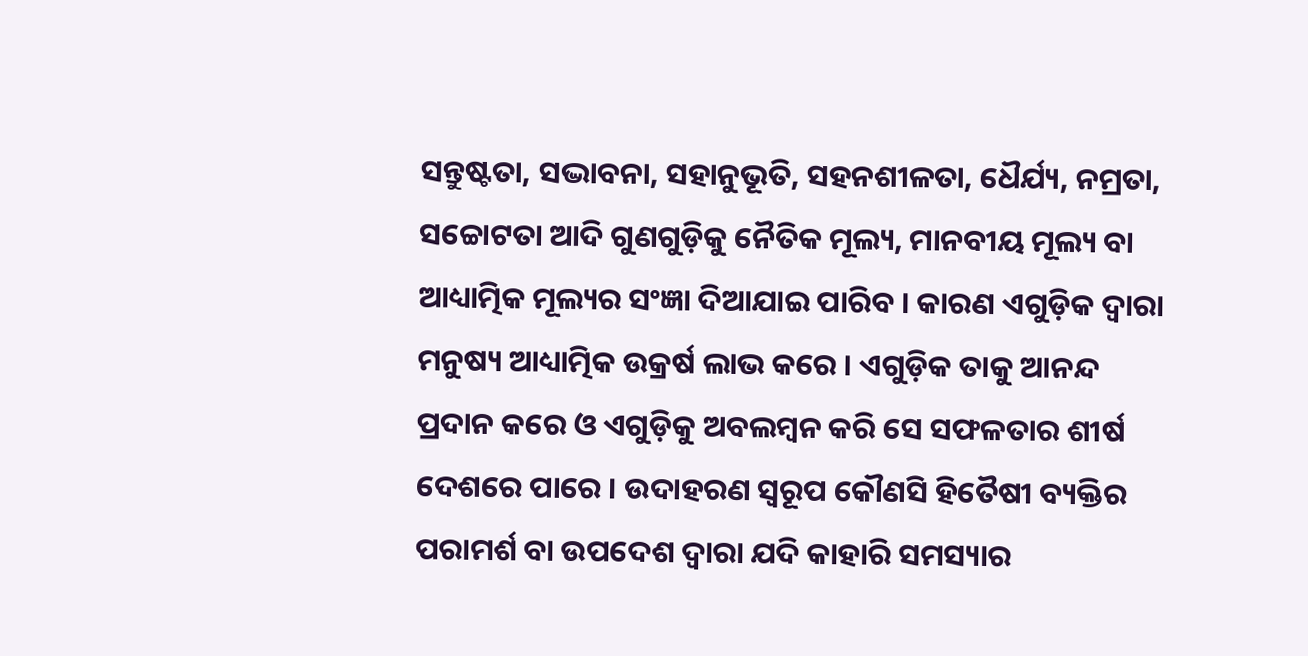ସନ୍ତୁଷ୍ଟତା, ସଦ୍ଭାବନା, ସହାନୁଭୂତି, ସହନଶୀଳତା, ଧୈର୍ଯ୍ୟ, ନମ୍ରତା, ସଚ୍ଚୋଟତା ଆଦି ଗୁଣଗୁଡ଼ିକୁ ନୈତିକ ମୂଲ୍ୟ, ମାନବୀୟ ମୂଲ୍ୟ ବା ଆଧ୍ୟାତ୍ମିକ ମୂଲ୍ୟର ସଂଜ୍ଞା ଦିଆଯାଇ ପାରିବ । କାରଣ ଏଗୁଡ଼ିକ ଦ୍ୱାରା ମନୁଷ୍ୟ ଆଧ୍ୟାତ୍ମିକ ଉକ୍ରର୍ଷ ଲାଭ କରେ । ଏଗୁଡ଼ିକ ତାକୁ ଆନନ୍ଦ ପ୍ରଦାନ କରେ ଓ ଏଗୁଡ଼ିକୁ ଅବଲମ୍ବନ କରି ସେ ସଫଳତାର ଶୀର୍ଷ ଦେଶରେ ପାରେ । ଉଦାହରଣ ସ୍ବରୂପ କୌଣସି ହିତୈଷୀ ବ୍ୟକ୍ତିର ପରାମର୍ଶ ବା ଉପଦେଶ ଦ୍ୱାରା ଯଦି କାହାରି ସମସ୍ୟାର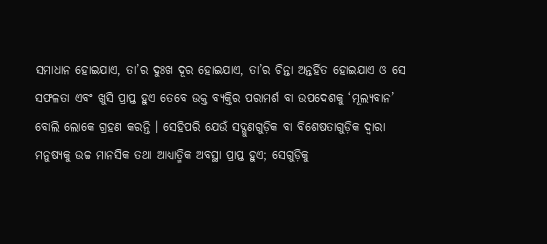ସମାଧାନ ହୋଇଯାଏ, ତା’ର ଦୁଃଖ ଦୂର ହୋଇଯାଏ, ତା’ର ଚିନ୍ତା ଅନ୍ତର୍ହିତ ହୋଇଯାଏ ଓ ସେ ସଫଳତା ଏବଂ ଖୁସି ପ୍ରାପ୍ତ ହୁଏ ତେବେ ଉକ୍ତ ବ୍ୟକ୍ତିର ପରାମର୍ଶ ବା ଉପଦେଶକୁ ‘ମୂଲ୍ୟବାନ’ ବୋଲି ଲୋକେ ଗ୍ରହଣ କରନ୍ତି । ସେହିପରି ଯେଉଁ ସଦ୍ଗୁଣଗୁଡ଼ିକ ବା ବିଶେଷତାଗୁଡ଼ିକ ଦ୍ୱାରା ମନୁଷ୍ୟକୁ ଉଚ୍ଚ ମାନସିକ ତଥା ଆଧ୍ୟାତ୍ମିକ ଅବସ୍ଥା ପ୍ରାପ୍ତ ହୁଏ; ସେଗୁଡ଼ିକୁ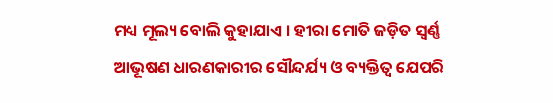ମଧ୍ୟ ମୂଲ୍ୟ ବୋଲି କୁହାଯାଏ । ହୀରା ମୋତି ଜଡ଼ିତ ସ୍ବର୍ଣ୍ଣ ଆଭୂଷଣ ଧାରଣକାରୀର ସୌନ୍ଦର୍ଯ୍ୟ ଓ ବ୍ୟକ୍ତିତ୍ୱ ଯେପରି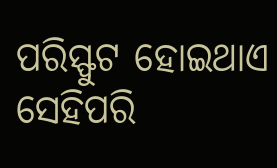ପରିସ୍ଫୁଟ ହୋଇଥାଏ ସେହିପରି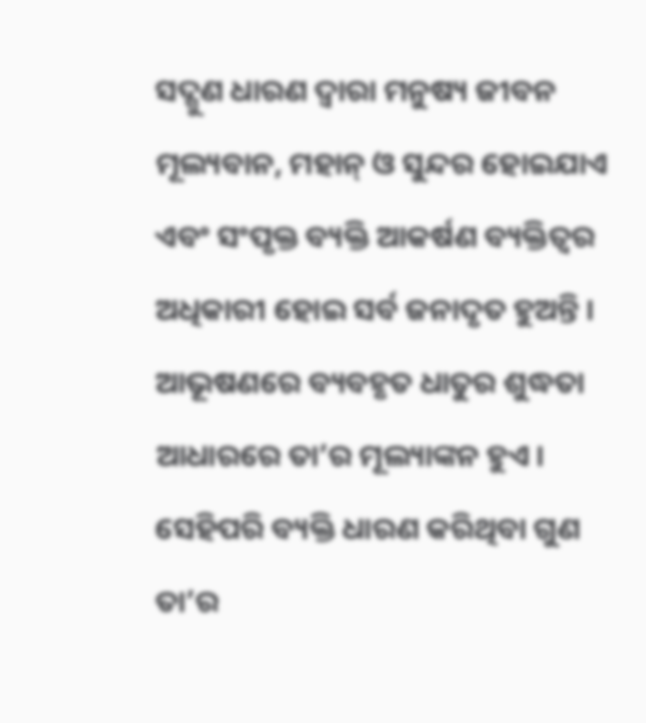ସଦ୍ଗୁଣ ଧାରଣ ଦ୍ୱାରା ମନୁଷ୍ୟ ଜୀବନ ମୂଲ୍ୟବାନ, ମହାନ୍ ଓ ସୁନ୍ଦର ହୋଇଯାଏ ଏବଂ ସଂପୃକ୍ତ ବ୍ୟକ୍ତି ଆକର୍ଷଣ ବ୍ୟକ୍ତିତ୍ୱର ଅଧିକାରୀ ହୋଇ ସର୍ବ ଜନାଦୃତ ହୁଅନ୍ତି । ଆଭୂଷଣରେ ବ୍ୟବହୃତ ଧାତୁର ଶୁଦ୍ଧତା ଆଧାରରେ ତା’ର ମୂଲ୍ୟାଙ୍କନ ହୁଏ । ସେହିପରି ବ୍ୟକ୍ତି ଧାରଣ କରିଥିବା ଗୁଣ ତା’ର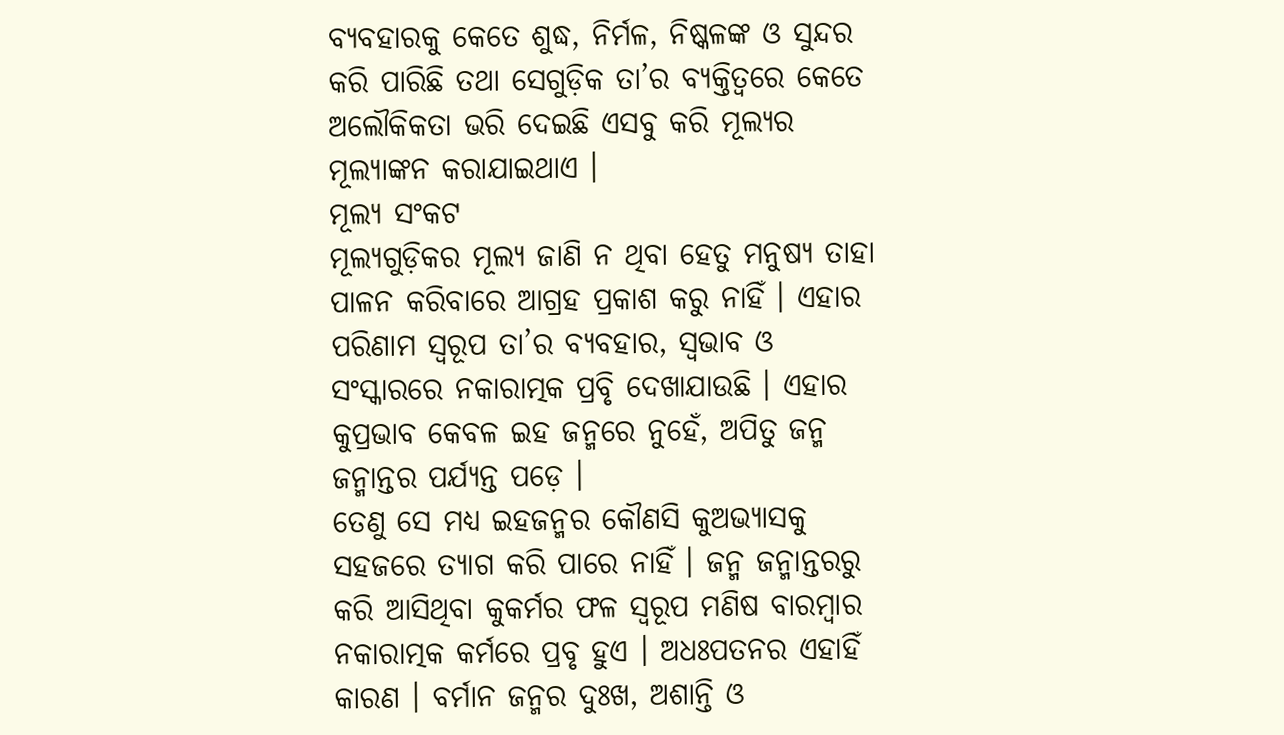ବ୍ୟବହାରକୁ କେତେ ଶୁଦ୍ଧ, ନିର୍ମଳ, ନିଷ୍କଳଙ୍କ ଓ ସୁନ୍ଦର କରି ପାରିଛି ତଥା ସେଗୁଡ଼ିକ ତା’ର ବ୍ୟକ୍ତିତ୍ୱରେ କେତେ ଅଲୌକିକତା ଭରି ଦେଇଛି ଏସବୁ କରି ମୂଲ୍ୟର ମୂଲ୍ୟାଙ୍କନ କରାଯାଇଥାଏ ।
ମୂଲ୍ୟ ସଂକଟ
ମୂଲ୍ୟଗୁଡ଼ିକର ମୂଲ୍ୟ ଜାଣି ନ ଥିବା ହେତୁ ମନୁଷ୍ୟ ତାହା ପାଳନ କରିବାରେ ଆଗ୍ରହ ପ୍ରକାଶ କରୁ ନାହିଁ । ଏହାର ପରିଣାମ ସ୍ବରୂପ ତା’ର ବ୍ୟବହାର, ସ୍ବଭାବ ଓ ସଂସ୍କାରରେ ନକାରାତ୍ମକ ପ୍ରବୃି ଦେଖାଯାଉଛି । ଏହାର କୁପ୍ରଭାବ କେବଳ ଇହ ଜନ୍ମରେ ନୁହେଁ, ଅପିତୁ ଜନ୍ମ ଜନ୍ମାନ୍ତର ପର୍ଯ୍ୟନ୍ତ ପଡ଼େ ।
ତେଣୁ ସେ ମଧ୍ୟ ଇହଜନ୍ମର କୌଣସି କୁଅଭ୍ୟାସକୁ ସହଜରେ ତ୍ୟାଗ କରି ପାରେ ନାହିଁ । ଜନ୍ମ ଜନ୍ମାନ୍ତରରୁ କରି ଆସିଥିବା କୁକର୍ମର ଫଳ ସ୍ବରୂପ ମଣିଷ ବାରମ୍ବାର ନକାରାତ୍ମକ କର୍ମରେ ପ୍ରବୃ ହୁଏ । ଅଧଃପତନର ଏହାହିଁ କାରଣ । ବର୍ମାନ ଜନ୍ମର ଦୁଃଖ, ଅଶାନ୍ତି ଓ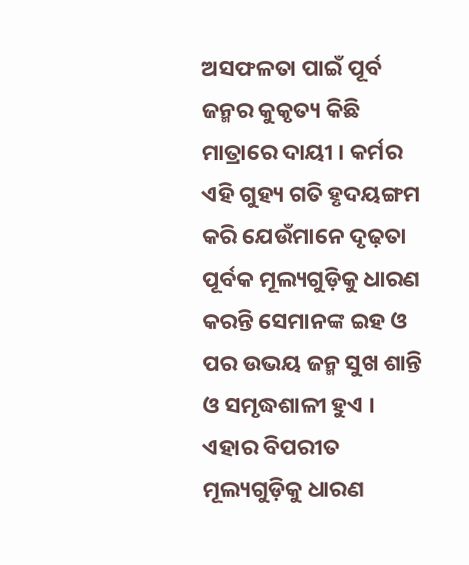ଅସଫଳତା ପାଇଁ ପୂର୍ବ ଜନ୍ମର କୁକୃତ୍ୟ କିଛି ମାତ୍ରାରେ ଦାୟୀ । କର୍ମର ଏହି ଗୁହ୍ୟ ଗତି ହୃଦୟଙ୍ଗମ କରି ଯେଉଁମାନେ ଦୃଢ଼ତା ପୂର୍ବକ ମୂଲ୍ୟଗୁଡ଼ିକୁ ଧାରଣ କରନ୍ତି ସେମାନଙ୍କ ଇହ ଓ ପର ଉଭୟ ଜନ୍ମ ସୁଖ ଶାନ୍ତି ଓ ସମୃଦ୍ଧଶାଳୀ ହୁଏ । ଏହାର ବିପରୀତ ମୂଲ୍ୟଗୁଡ଼ିକୁ ଧାରଣ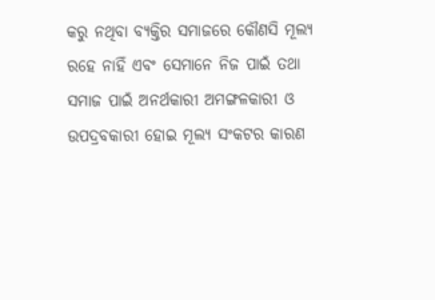କରୁ ନଥିବା ବ୍ୟକ୍ତିର ସମାଜରେ କୌଣସି ମୂଲ୍ୟ ରହେ ନାହିଁ ଏବଂ ସେମାନେ ନିଜ ପାଇଁ ତଥା ସମାଜ ପାଇଁ ଅନର୍ଥକାରୀ ଅମଙ୍ଗଳକାରୀ ଓ ଉପଦ୍ରବକାରୀ ହୋଇ ମୂଲ୍ୟ ସଂକଟର କାରଣ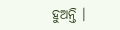ହୁଅନ୍ତି ।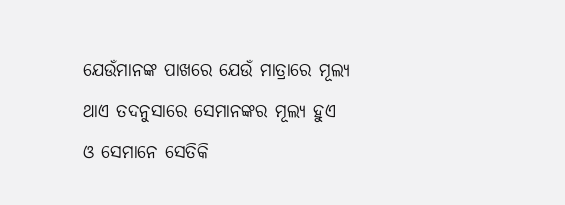ଯେଉଁମାନଙ୍କ ପାଖରେ ଯେଉଁ ମାତ୍ରାରେ ମୂଲ୍ୟ ଥାଏ ତଦନୁସାରେ ସେମାନଙ୍କର ମୂଲ୍ୟ ହୁଏ ଓ ସେମାନେ ସେତିକି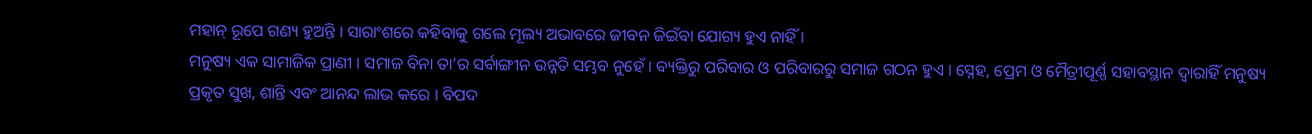ମହାନ୍ ରୂପେ ଗଣ୍ୟ ହୁଅନ୍ତି । ସାରାଂଶରେ କହିବାକୁ ଗଲେ ମୂଲ୍ୟ ଅଭାବରେ ଜୀବନ ଜିଇଁବା ଯୋଗ୍ୟ ହୁଏ ନାହିଁ ।
ମନୁଷ୍ୟ ଏକ ସାମାଜିକ ପ୍ରାଣୀ । ସମାଜ ବିନା ତା’ର ସର୍ବାଙ୍ଗୀନ ଉନ୍ନତି ସମ୍ଭବ ନୁହେଁ । ବ୍ୟକ୍ତିରୁ ପରିବାର ଓ ପରିବାରରୁ ସମାଜ ଗଠନ ହୁଏ । ସ୍ନେହ, ପ୍ରେମ ଓ ମୈତ୍ରୀପୂର୍ଣ୍ଣ ସହାବସ୍ଥାନ ଦ୍ୱାରାହିଁ ମନୁଷ୍ୟ ପ୍ରକୃତ ସୁଖ, ଶାନ୍ତି ଏବଂ ଆନନ୍ଦ ଲାଭ କରେ । ବିପଦ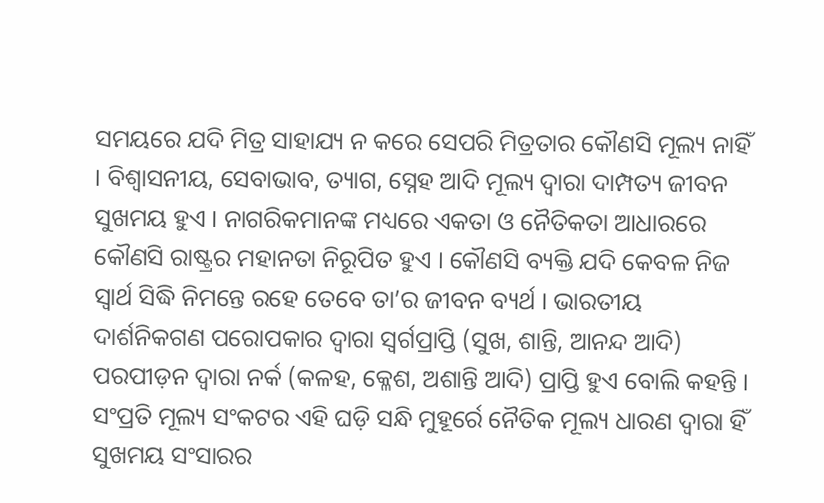ସମୟରେ ଯଦି ମିତ୍ର ସାହାଯ୍ୟ ନ କରେ ସେପରି ମିତ୍ରତାର କୌଣସି ମୂଲ୍ୟ ନାହିଁ । ବିଶ୍ୱାସନୀୟ, ସେବାଭାବ, ତ୍ୟାଗ, ସ୍ନେହ ଆଦି ମୂଲ୍ୟ ଦ୍ୱାରା ଦାମ୍ପତ୍ୟ ଜୀବନ ସୁଖମୟ ହୁଏ । ନାଗରିକମାନଙ୍କ ମଧ୍ୟରେ ଏକତା ଓ ନୈତିକତା ଆଧାରରେ କୌଣସି ରାଷ୍ଟ୍ରର ମହାନତା ନିରୂପିତ ହୁଏ । କୌଣସି ବ୍ୟକ୍ତି ଯଦି କେବଳ ନିଜ ସ୍ବାର୍ଥ ସିଦ୍ଧି ନିମନ୍ତେ ରହେ ତେବେ ତା’ର ଜୀବନ ବ୍ୟର୍ଥ । ଭାରତୀୟ ଦାର୍ଶନିକଗଣ ପରୋପକାର ଦ୍ୱାରା ସ୍ବର୍ଗପ୍ରାପ୍ତି (ସୁଖ, ଶାନ୍ତି, ଆନନ୍ଦ ଆଦି) ପରପୀଡ଼ନ ଦ୍ୱାରା ନର୍କ (କଳହ, କ୍ଳେଶ, ଅଶାନ୍ତି ଆଦି) ପ୍ରାପ୍ତି ହୁଏ ବୋଲି କହନ୍ତି । ସଂପ୍ରତି ମୂଲ୍ୟ ସଂକଟର ଏହି ଘଡ଼ି ସନ୍ଧି ମୁହୂର୍ରେ ନୈତିକ ମୂଲ୍ୟ ଧାରଣ ଦ୍ୱାରା ହିଁ ସୁଖମୟ ସଂସାରର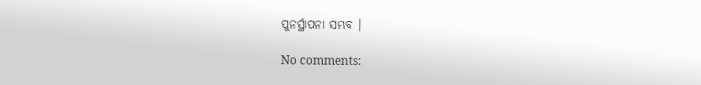ପୁନର୍ସ୍ଥାପନା ସମ୍ଭବ ।

No comments: